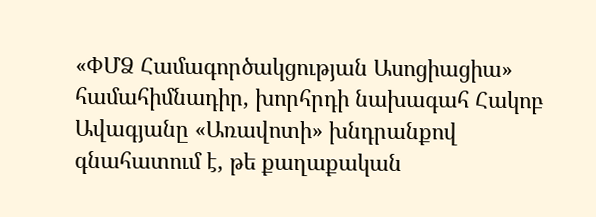«ՓՄՁ Համագործակցության Ասոցիացիա» համահիմնադիր, խորհրդի նախագահ Հակոբ Ավագյանը «Առավոտի» խնդրանքով գնահատում է, թե քաղաքական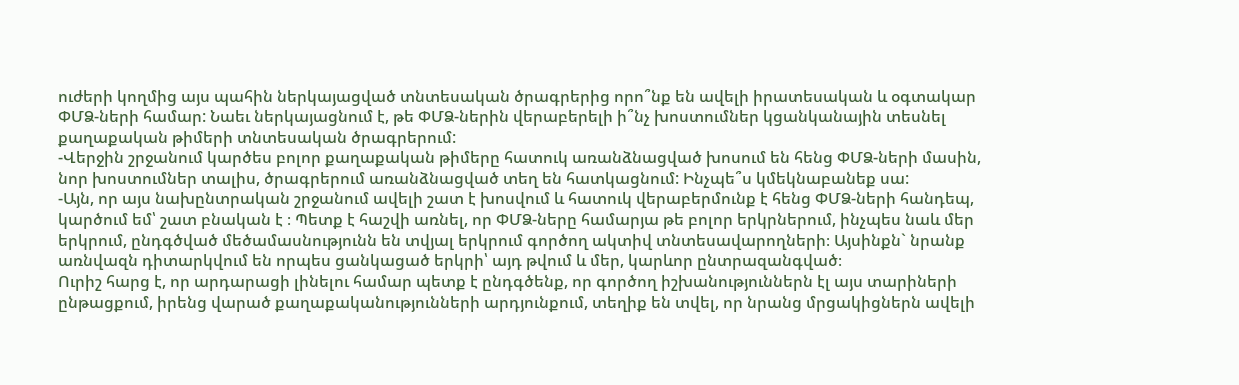ուժերի կողմից այս պահին ներկայացված տնտեսական ծրագրերից որո՞նք են ավելի իրատեսական և օգտակար ՓՄՁ-ների համար: Նաեւ ներկայացնում է, թե ՓՄՁ-ներին վերաբերելի ի՞նչ խոստումներ կցանկանային տեսնել քաղաքական թիմերի տնտեսական ծրագրերում:
-Վերջին շրջանում կարծես բոլոր քաղաքական թիմերը հատուկ առանձնացված խոսում են հենց ՓՄՁ-ների մասին, նոր խոստումներ տալիս, ծրագրերում առանձնացված տեղ են հատկացնում: Ինչպե՞ս կմեկնաբանեք սա:
-Այն, որ այս նախընտրական շրջանում ավելի շատ է խոսվում և հատուկ վերաբերմունք է հենց ՓՄՁ-ների հանդեպ, կարծում եմ՝ շատ բնական է ։ Պետք է հաշվի առնել, որ ՓՄՁ-ները համարյա թե բոլոր երկրներում, ինչպես նաև մեր երկրում, ընդգծված մեծամասնությունն են տվյալ երկրում գործող ակտիվ տնտեսավարողների։ Այսինքն` նրանք առնվազն դիտարկվում են որպես ցանկացած երկրի՝ այդ թվում և մեր, կարևոր ընտրազանգված։
Ուրիշ հարց է, որ արդարացի լինելու համար պետք է ընդգծենք, որ գործող իշխանություններն էլ այս տարիների ընթացքում, իրենց վարած քաղաքականությունների արդյունքում, տեղիք են տվել, որ նրանց մրցակիցներն ավելի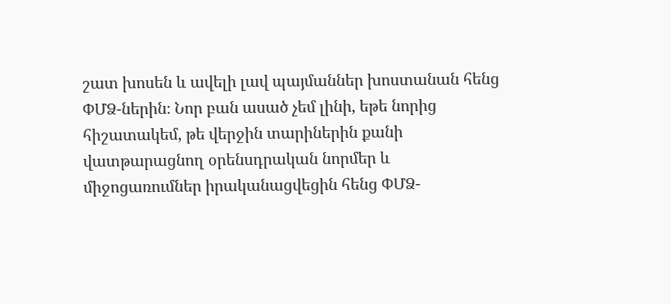շատ խոսեն և ավելի լավ պայմաններ խոստանան հենց ՓՄՁ-ներին։ Նոր բան ասած չեմ լինի, եթե նորից հիշատակեմ, թե վերջին տարիներին քանի վատթարացնող օրենսդրական նորմեր և միջոցառումներ իրականացվեցին հենց ՓՄՁ-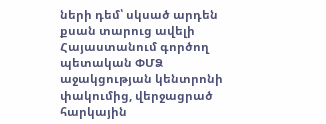ների դեմ՝ սկսած արդեն քսան տարուց ավելի Հայաստանում գործող պետական ՓՄՁ աջակցության կենտրոնի փակումից, վերջացրած հարկային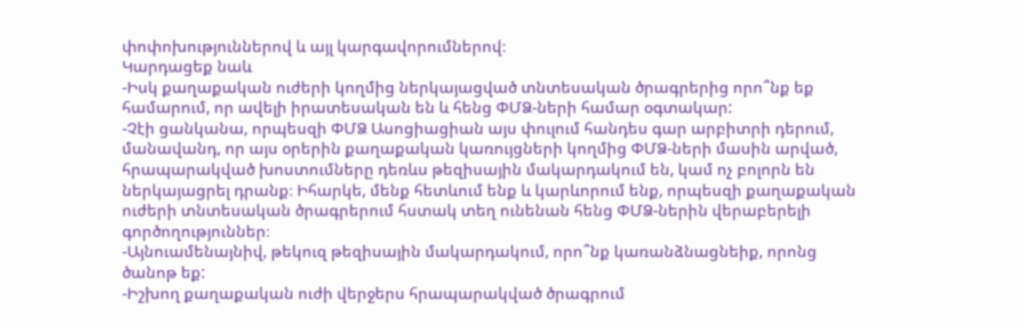փոփոխություններով և այլ կարգավորումներով։
Կարդացեք նաև
-Իսկ քաղաքական ուժերի կողմից ներկայացված տնտեսական ծրագրերից որո՞նք եք համարում, որ ավելի իրատեսական են և հենց ՓՄՁ-ների համար օգտակար:
-Չէի ցանկանա, որպեսզի ՓՄՁ Ասոցիացիան այս փուլում հանդես գար արբիտրի դերում, մանավանդ, որ այս օրերին քաղաքական կառույցների կողմից ՓՄՁ-ների մասին արված, հրապարակված խոստումները դեռևս թեզիսային մակարդակում են, կամ ոչ բոլորն են ներկայացրել դրանք։ Իհարկե, մենք հետևում ենք և կարևորում ենք, որպեսզի քաղաքական ուժերի տնտեսական ծրագրերում հստակ տեղ ունենան հենց ՓՄՁ-ներին վերաբերելի գործողություններ։
-Այնուամենայնիվ, թեկուզ թեզիսային մակարդակում, որո՞նք կառանձնացնեիք, որոնց ծանոթ եք:
-Իշխող քաղաքական ուժի վերջերս հրապարակված ծրագրում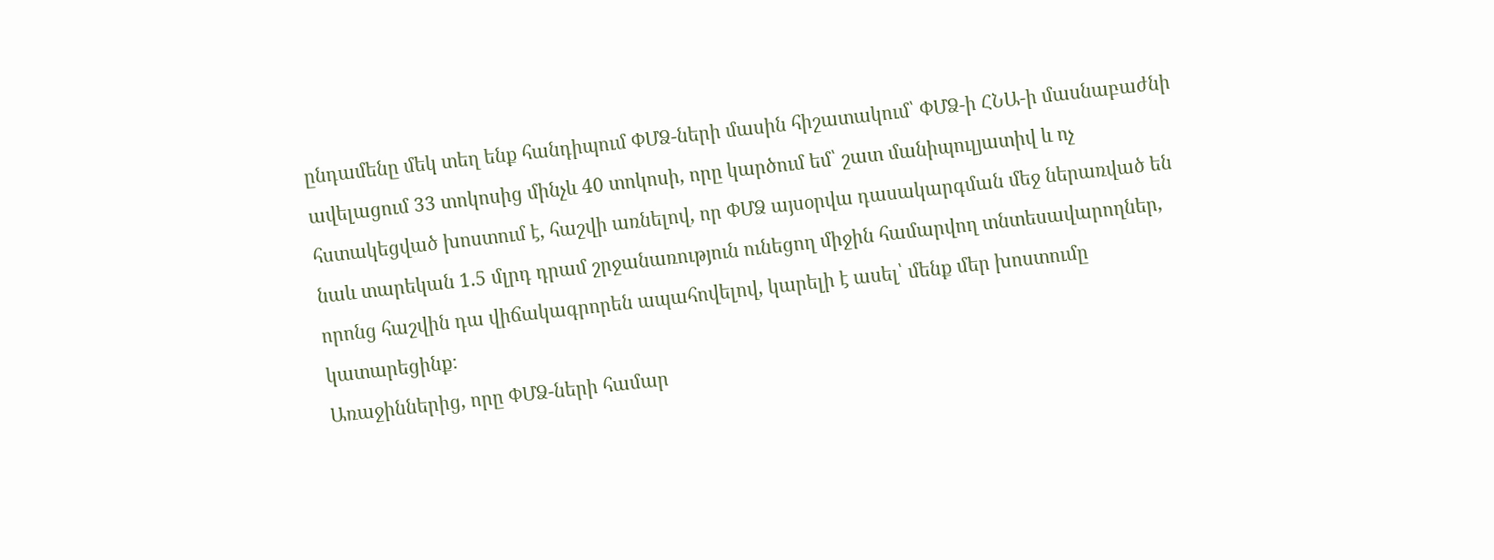ընդամենը մեկ տեղ ենք հանդիպում ՓՄՁ-ների մասին հիշատակում՝ ՓՄՁ-ի ՀՆԱ-ի մասնաբաժնի ավելացում 33 տոկոսից մինչև 40 տոկոսի, որը կարծում եմ՝ շատ մանիպուլյատիվ և ոչ հստակեցված խոստում է, հաշվի առնելով, որ ՓՄՁ այսօրվա դասակարգման մեջ ներառված են նաև տարեկան 1.5 մլրդ դրամ շրջանառություն ունեցող միջին համարվող տնտեսավարողներ, որոնց հաշվին դա վիճակագրորեն ապահովելով, կարելի է ասել՝ մենք մեր խոստումը կատարեցինք։
Առաջիններից, որը ՓՄՁ-ների համար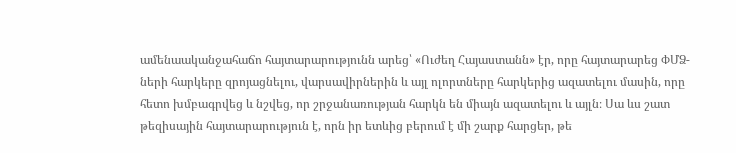ամենաականջահաճո հայտարարությունն արեց՝ «Ուժեղ Հայաստանն» էր, որը հայտարարեց ՓՄՁ-ների հարկերը զրոյացնելու, վարսավիրներին և այլ ոլորտները հարկերից ազատելու մասին, որը հետո խմբագրվեց և նշվեց, որ շրջանառության հարկն են միայն ազատելու և այլն։ Սա ևս շատ թեզիսային հայտարարություն է, որն իր ետևից բերում է մի շարք հարցեր, թե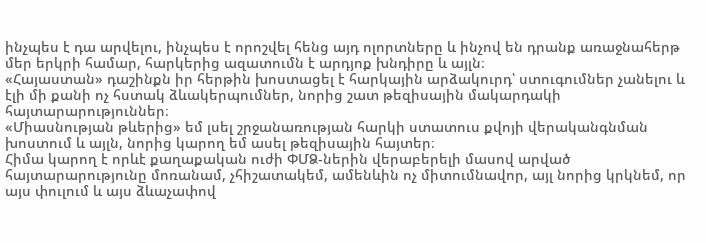ինչպես է դա արվելու, ինչպես է որոշվել հենց այդ ոլորտները և ինչով են դրանք առաջնահերթ մեր երկրի համար, հարկերից ազատումն է արդյոք խնդիրը և այլն։
«Հայաստան» դաշինքն իր հերթին խոստացել է հարկային արձակուրդ՝ ստուգումներ չանելու և էլի մի քանի ոչ հստակ ձևակերպումներ, նորից շատ թեզիսային մակարդակի հայտարարություններ։
«Միասնության թևերից» եմ լսել շրջանառության հարկի ստատուս քվոյի վերականգնման խոստում և այլն, նորից կարող եմ ասել թեզիսային հայտեր։
Հիմա կարող է որևէ քաղաքական ուժի ՓՄՁ-ներին վերաբերելի մասով արված հայտարարությունը մոռանամ, չհիշատակեմ, ամենևին ոչ միտումնավոր, այլ նորից կրկնեմ, որ այս փուլում և այս ձևաչափով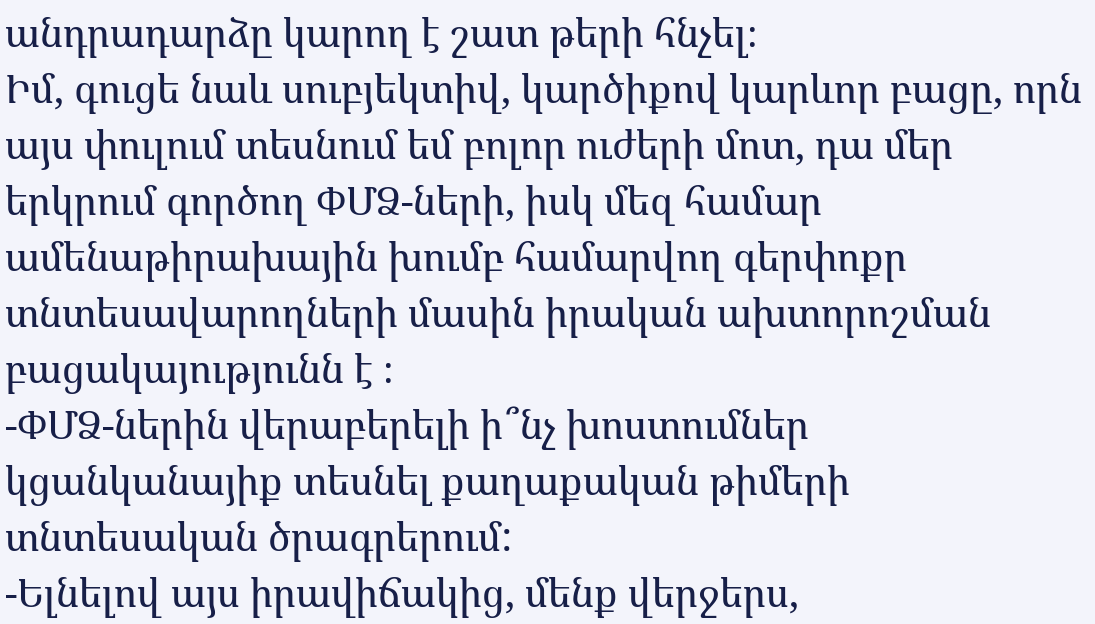անդրադարձը կարող է շատ թերի հնչել։
Իմ, գուցե նաև սուբյեկտիվ, կարծիքով կարևոր բացը, որն այս փուլում տեսնում եմ բոլոր ուժերի մոտ, դա մեր երկրում գործող ՓՄՁ-ների, իսկ մեզ համար ամենաթիրախային խումբ համարվող գերփոքր տնտեսավարողների մասին իրական ախտորոշման բացակայությունն է ։
-ՓՄՁ-ներին վերաբերելի ի՞նչ խոստումներ կցանկանայիք տեսնել քաղաքական թիմերի տնտեսական ծրագրերում:
-Ելնելով այս իրավիճակից, մենք վերջերս,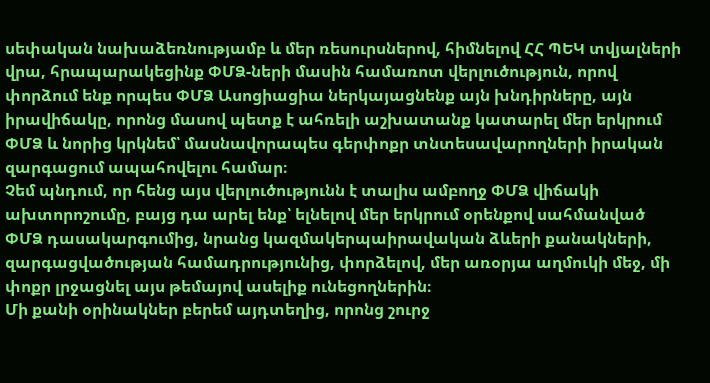սեփական նախաձեռնությամբ և մեր ռեսուրսներով, հիմնելով ՀՀ ՊԵԿ տվյալների վրա, հրապարակեցինք ՓՄՁ-ների մասին համառոտ վերլուծություն, որով փորձում ենք որպես ՓՄՁ Ասոցիացիա ներկայացնենք այն խնդիրները, այն իրավիճակը, որոնց մասով պետք է ահռելի աշխատանք կատարել մեր երկրում ՓՄՁ և նորից կրկնեմ՝ մասնավորապես գերփոքր տնտեսավարողների իրական զարգացում ապահովելու համար։
Չեմ պնդում, որ հենց այս վերլուծությունն է տալիս ամբողջ ՓՄՁ վիճակի ախտորոշումը, բայց դա արել ենք՝ ելնելով մեր երկրում օրենքով սահմանված ՓՄՁ դասակարգումից, նրանց կազմակերպաիրավական ձևերի քանակների, զարգացվածության համադրությունից, փորձելով, մեր առօրյա աղմուկի մեջ, մի փոքր լրջացնել այս թեմայով ասելիք ունեցողներին։
Մի քանի օրինակներ բերեմ այդտեղից, որոնց շուրջ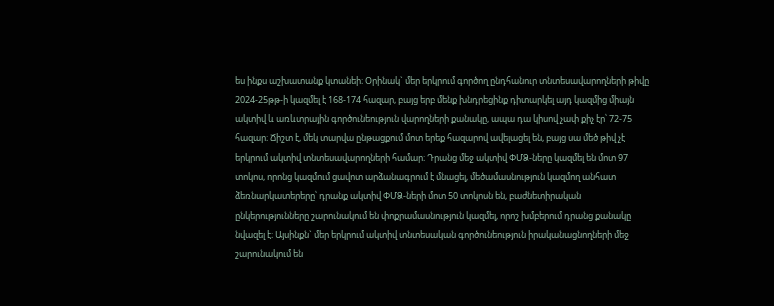ես ինքս աշխատանք կտանեի։ Օրինակ` մեր երկրում գործող ընդհանուր տնտեսավարողների թիվը 2024-25թթ-ի կազմել է 168-174 հազար, բայց երբ մենք խնդրեցինք դիտարկել այդ կազմից միայն ակտիվ և առևտրային գործունեություն վարողների քանակը, ապա դա կիսով չափ քիչ էր՝ 72-75 հազար։ Ճիշտ է, մեկ տարվա ընթացքում մոտ երեք հազարով ավելացել են, բայց սա մեծ թիվ չէ երկրում ակտիվ տնտեսավարողների համար։ Դրանց մեջ ակտիվ ՓՄՁ-ները կազմել են մոտ 97 տոկոս, որոնց կազմում ցավոտ արձանագրում է մնացել, մեծամասնություն կազմող անհատ ձեռնարկատերերը՝ դրանք ակտիվ ՓՄՁ-ների մոտ 50 տոկոսն են, բաժնետիրական ընկերությունները շարունակում են փոքրամասնություն կազմել, որոշ խմբերում դրանց քանակը նվազել է։ Այսինքն` մեր երկրում ակտիվ տնտեսական գործունեություն իրականացնողների մեջ շարունակում են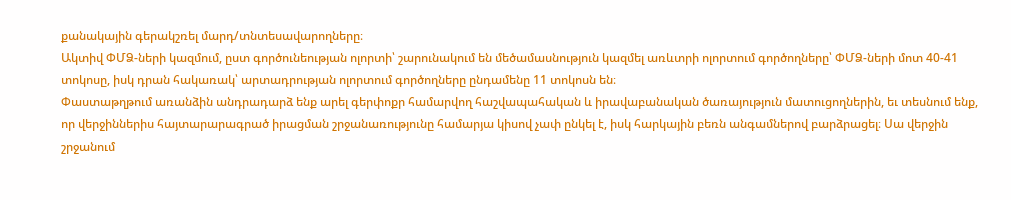քանակային գերակշռել մարդ/տնտեսավարողները։
Ակտիվ ՓՄՁ-ների կազմում, ըստ գործունեության ոլորտի՝ շարունակում են մեծամասնություն կազմել առևտրի ոլորտում գործողները՝ ՓՄՁ-ների մոտ 40-41 տոկոսը, իսկ դրան հակառակ՝ արտադրության ոլորտում գործողները ընդամենը 11 տոկոսն են։
Փաստաթղթում առանձին անդրադարձ ենք արել գերփոքր համարվող հաշվապահական և իրավաբանական ծառայություն մատուցողներին, եւ տեսնում ենք, որ վերջիններիս հայտարարագրած իրացման շրջանառությունը համարյա կիսով չափ ընկել է, իսկ հարկային բեռն անգամներով բարձրացել։ Սա վերջին շրջանում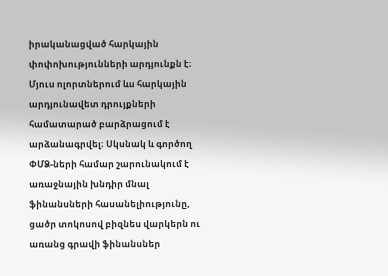իրականացված հարկային փոփոխությունների արդյունքն է։
Մյուս ոլորտներում ևս հարկային արդյունավետ դրույքների համատարած բարձրացում է արձանագրվել։ Սկսնակ և գործող ՓՄՁ-ների համար շարունակում է առաջնային խնդիր մնալ ֆինանսների հասանելիությունը, ցածր տոկոսով բիզնես վարկերն ու առանց գրավի ֆինանսներ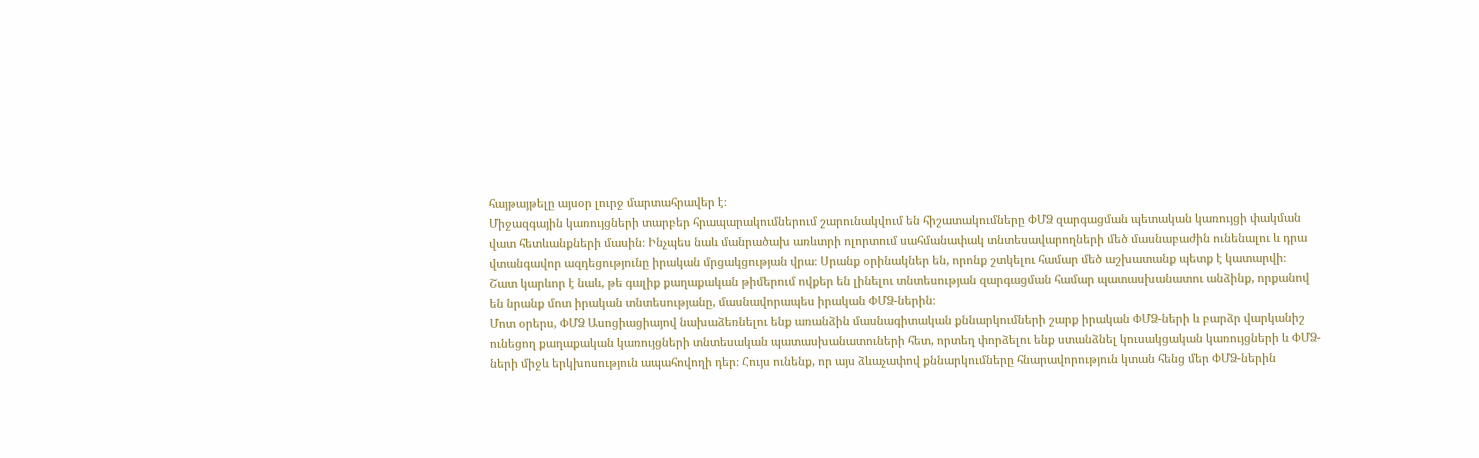հայթայթելը այսօր լուրջ մարտահրավեր է։
Միջազգային կառույցների տարբեր հրապարակումներում շարունակվում են հիշատակումները ՓՄՁ զարգացման պետական կառույցի փակման վատ հետևանքների մասին։ Ինչպես նաև մանրածախ առևտրի ոլորտում սահմանափակ տնտեսավարողների մեծ մասնաբաժին ունենալու և դրա վտանգավոր ազդեցությունը իրական մրցակցության վրա։ Սրանք օրինակներ են, որոնք շտկելու համար մեծ աշխատանք պետք է կատարվի։
Շատ կարևոր է նաև, թե գալիք քաղաքական թիմերում ովքեր են լինելու տնտեսության զարգացման համար պատասխանատու անձինք, որքանով են նրանք մոտ իրական տնտեսությանը, մասնավորապես իրական ՓՄՁ-ներին։
Մոտ օրերս, ՓՄՁ Ասոցիացիայով նախաձեռնելու ենք առանձին մասնագիտական քննարկումների շարք իրական ՓՄՁ-ների և բարձր վարկանիշ ունեցող քաղաքական կառույցների տնտեսական պատասխանատուների հետ, որտեղ փորձելու ենք ստանձնել կուսակցական կառույցների և ՓՄՁ-ների միջև երկխոսություն ապահովողի դեր։ Հույս ունենք, որ այս ձևաչափով քննարկումները հնարավորություն կտան հենց մեր ՓՄՁ-ներին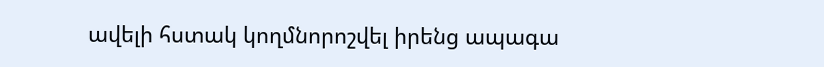ավելի հստակ կողմնորոշվել իրենց ապագա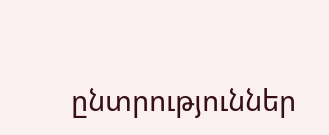ընտրություններ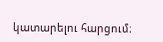կատարելու հարցում։